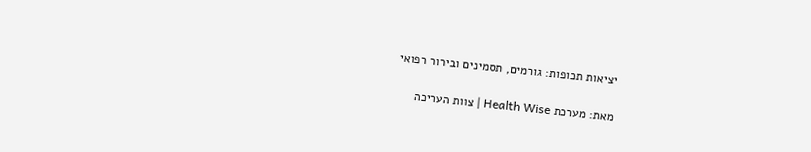יציאות תכופות: גורמים, תסמינים ובירור רפואי

מאת: מערכת Health Wise | צוות העריכה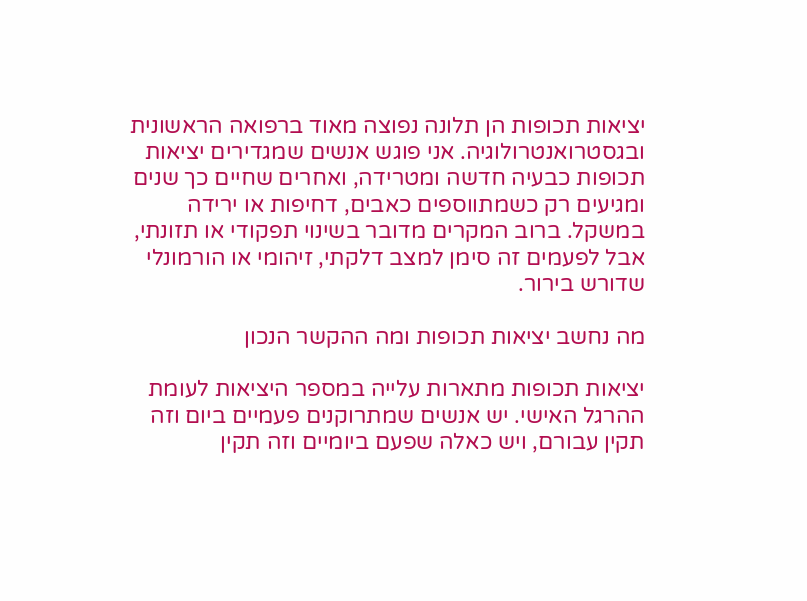יציאות תכופות הן תלונה נפוצה מאוד ברפואה הראשונית ובגסטרואנטרולוגיה. אני פוגש אנשים שמגדירים יציאות תכופות כבעיה חדשה ומטרידה, ואחרים שחיים כך שנים ומגיעים רק כשמתווספים כאבים, דחיפות או ירידה במשקל. ברוב המקרים מדובר בשינוי תפקודי או תזונתי, אבל לפעמים זה סימן למצב דלקתי, זיהומי או הורמונלי שדורש בירור.

מה נחשב יציאות תכופות ומה ההקשר הנכון

יציאות תכופות מתארות עלייה במספר היציאות לעומת ההרגל האישי. יש אנשים שמתרוקנים פעמיים ביום וזה תקין עבורם, ויש כאלה שפעם ביומיים וזה תקין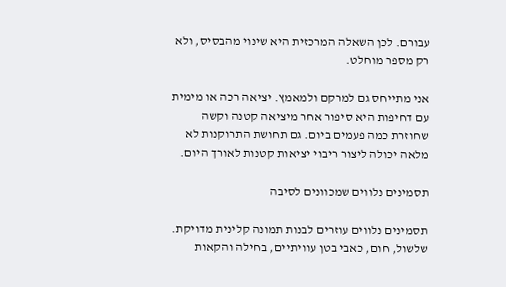עבורם. לכן השאלה המרכזית היא שינוי מהבסיס, ולא רק מספר מוחלט.

אני מתייחס גם למרקם ולמאמץ. יציאה רכה או מימית עם דחיפות היא סיפור אחר מיציאה קטנה וקשה שחוזרת כמה פעמים ביום. גם תחושת התרוקנות לא מלאה יכולה ליצור ריבוי יציאות קטנות לאורך היום.

תסמינים נלווים שמכוונים לסיבה

תסמינים נלווים עוזרים לבנות תמונה קלינית מדויקת. שלשול, חום, כאבי בטן עוויתיים, בחילה והקאות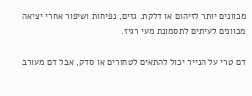מכוונים יותר לזיהום או דלקת. גזים, נפיחות ושיפור אחרי יציאה מכוונים לעיתים לתסמונת מעי רגיז.

דם טרי על הנייר יכול להתאים לטחורים או סדק, אבל דם מעורב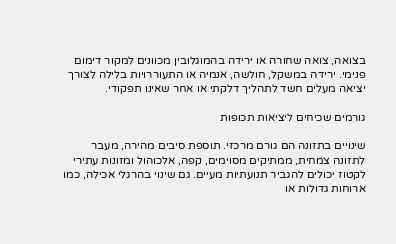בצואה, צואה שחורה או ירידה בהמוגלובין מכוונים למקור דימום פנימי. ירידה במשקל, חולשה, אנמיה או התעוררויות בלילה לצורך יציאה מעלים חשד לתהליך דלקתי או אחר שאינו תפקודי.

גורמים שכיחים ליציאות תכופות

שינויים בתזונה הם גורם מרכזי. תוספת סיבים מהירה, מעבר לתזונה צמחית, ממתיקים מסוימים, קפה, אלכוהול ומזונות עתירי לקטוז יכולים להגביר תנועתיות מעיים. גם שינוי בהרגלי אכילה, כמו ארוחות גדולות או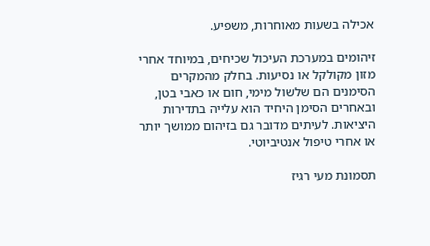אכילה בשעות מאוחרות, משפיע.

זיהומים במערכת העיכול שכיחים, במיוחד אחרי מזון מקולקל או נסיעות. בחלק מהמקרים הסימנים הם שלשול מימי, חום או כאבי בטן, ובאחרים הסימן היחיד הוא עלייה בתדירות היציאות. לעיתים מדובר גם בזיהום ממושך יותר או אחרי טיפול אנטיביוטי.

תסמונת מעי רגיז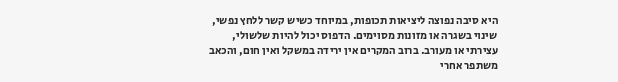היא סיבה נפוצה ליציאות תכופות, במיוחד כשיש קשר ללחץ נפשי, שינוי בשגרה או מזונות מסוימים. הדפוס יכול להיות שלשולי, עצירתי או מעורב. ברוב המקרים אין ירידה במשקל ואין חום, והכאב משתפר אחרי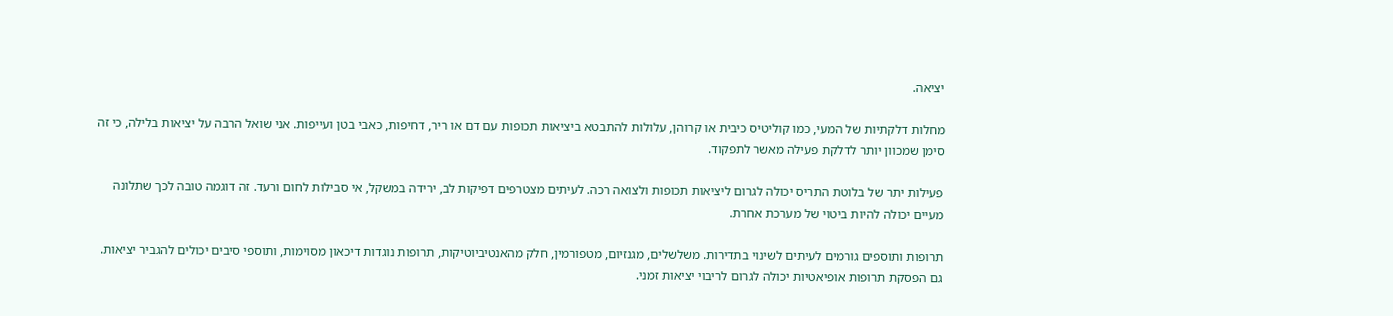יציאה.

מחלות דלקתיות של המעי, כמו קוליטיס כיבית או קרוהן, עלולות להתבטא ביציאות תכופות עם דם או ריר, דחיפות, כאבי בטן ועייפות. אני שואל הרבה על יציאות בלילה, כי זה סימן שמכוון יותר לדלקת פעילה מאשר לתפקוד.

פעילות יתר של בלוטת התריס יכולה לגרום ליציאות תכופות ולצואה רכה. לעיתים מצטרפים דפיקות לב, ירידה במשקל, אי סבילות לחום ורעד. זה דוגמה טובה לכך שתלונה מעיים יכולה להיות ביטוי של מערכת אחרת.

תרופות ותוספים גורמים לעיתים לשינוי בתדירות. משלשלים, מגנזיום, מטפורמין, חלק מהאנטיביוטיקות, תרופות נוגדות דיכאון מסוימות, ותוספי סיבים יכולים להגביר יציאות. גם הפסקת תרופות אופיאטיות יכולה לגרום לריבוי יציאות זמני.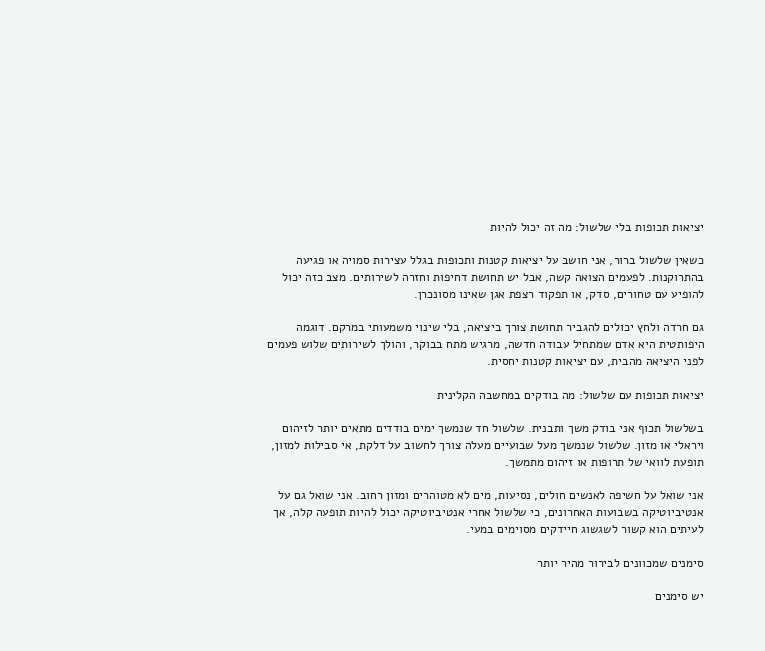יציאות תכופות בלי שלשול: מה זה יכול להיות

כשאין שלשול ברור, אני חושב על יציאות קטנות ותכופות בגלל עצירות סמויה או פגיעה בהתרוקנות. לפעמים הצואה קשה, אבל יש תחושת דחיפות וחזרה לשירותים. מצב כזה יכול להופיע עם טחורים, סדק, או תפקוד רצפת אגן שאינו מסונכרן.

גם חרדה ולחץ יכולים להגביר תחושת צורך ביציאה, בלי שינוי משמעותי במרקם. דוגמה היפותטית היא אדם שמתחיל עבודה חדשה, מרגיש מתח בבוקר, והולך לשירותים שלוש פעמים לפני היציאה מהבית, עם יציאות קטנות יחסית.

יציאות תכופות עם שלשול: מה בודקים במחשבה הקלינית

בשלשול תכוף אני בודק משך ותבנית. שלשול חד שנמשך ימים בודדים מתאים יותר לזיהום ויראלי או מזון. שלשול שנמשך מעל שבועיים מעלה צורך לחשוב על דלקת, אי סבילות למזון, תופעת לוואי של תרופות או זיהום מתמשך.

אני שואל על חשיפה לאנשים חולים, נסיעות, מים לא מטוהרים ומזון רחוב. אני שואל גם על אנטיביוטיקה בשבועות האחרונים, כי שלשול אחרי אנטיביוטיקה יכול להיות תופעה קלה, אך לעיתים הוא קשור לשגשוג חיידקים מסוימים במעי.

סימנים שמכוונים לבירור מהיר יותר

יש סימנים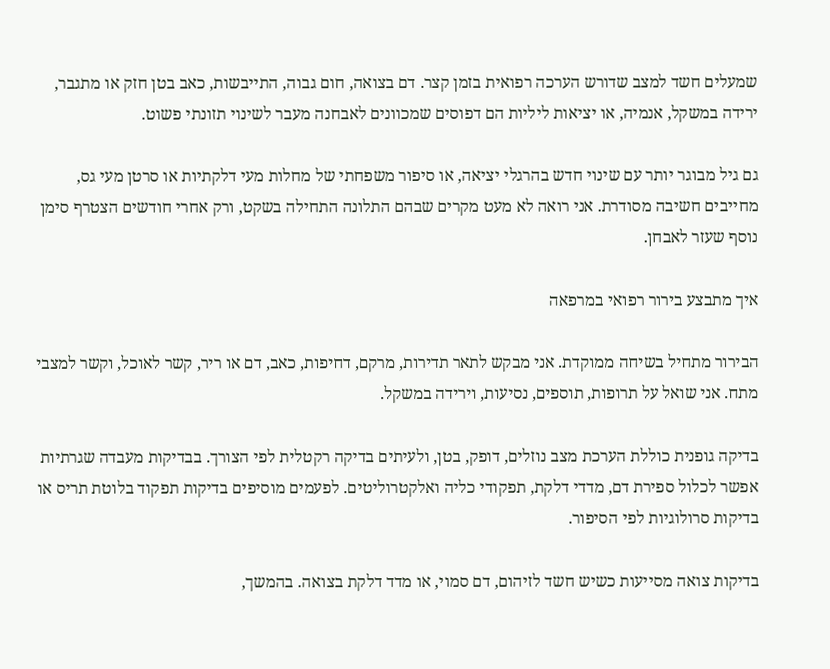שמעלים חשד למצב שדורש הערכה רפואית בזמן קצר. דם בצואה, חום גבוה, התייבשות, כאב בטן חזק או מתגבר, ירידה במשקל, אנמיה, או יציאות ליליות הם דפוסים שמכוונים לאבחנה מעבר לשינוי תזונתי פשוט.

גם גיל מבוגר יותר עם שינוי חדש בהרגלי יציאה, או סיפור משפחתי של מחלות מעי דלקתיות או סרטן מעי גס, מחייבים חשיבה מסודרת. אני רואה לא מעט מקרים שבהם התלונה התחילה בשקט, ורק אחרי חודשים הצטרף סימן נוסף שעזר לאבחן.

איך מתבצע בירור רפואי במרפאה

הבירור מתחיל בשיחה ממוקדת. אני מבקש לתאר תדירות, מרקם, דחיפות, כאב, דם או ריר, קשר לאוכל, וקשר למצבי מתח. אני שואל על תרופות, תוספים, נסיעות, וירידה במשקל.

בדיקה גופנית כוללת הערכת מצב נוזלים, דופק, בטן, ולעיתים בדיקה רקטלית לפי הצורך. בבדיקות מעבדה שגרתיות אפשר לכלול ספירת דם, מדדי דלקת, תפקודי כליה ואלקטרוליטים. לפעמים מוסיפים בדיקות תפקוד בלוטת תריס או בדיקות סרולוגיות לפי הסיפור.

בדיקות צואה מסייעות כשיש חשד לזיהום, דם סמוי, או מדד דלקת בצואה. בהמשך,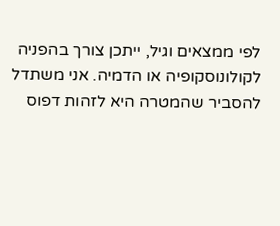לפי ממצאים וגיל, ייתכן צורך בהפניה לקולונוסקופיה או הדמיה. אני משתדל להסביר שהמטרה היא לזהות דפוס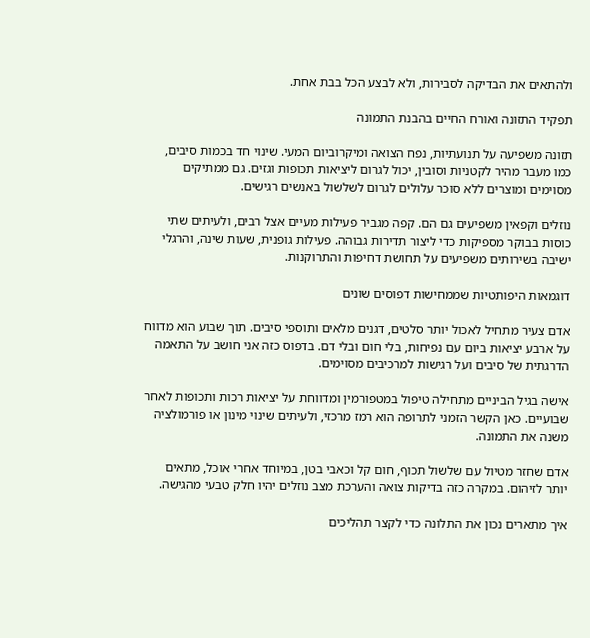ולהתאים את הבדיקה לסבירות, ולא לבצע הכל בבת אחת.

תפקיד התזונה ואורח החיים בהבנת התמונה

תזונה משפיעה על תנועתיות, נפח הצואה ומיקרוביום המעי. שינוי חד בכמות סיבים, כמו מעבר מהיר לקטניות וסובין, יכול לגרום ליציאות תכופות וגזים. גם ממתיקים מסוימים ומוצרים ללא סוכר עלולים לגרום לשלשול באנשים רגישים.

נוזלים וקפאין משפיעים גם הם. קפה מגביר פעילות מעיים אצל רבים, ולעיתים שתי כוסות בבוקר מספיקות כדי ליצור תדירות גבוהה. פעילות גופנית, שעות שינה, והרגלי ישיבה בשירותים משפיעים על תחושת דחיפות והתרוקנות.

דוגמאות היפותטיות שממחישות דפוסים שונים

אדם צעיר מתחיל לאכול יותר סלטים, דגנים מלאים ותוספי סיבים. תוך שבוע הוא מדווח על ארבע יציאות ביום עם נפיחות, בלי חום ובלי דם. בדפוס כזה אני חושב על התאמה הדרגתית של סיבים ועל רגישות למרכיבים מסוימים.

אישה בגיל הביניים מתחילה טיפול במטפורמין ומדווחת על יציאות רכות ותכופות לאחר שבועיים. כאן הקשר הזמני לתרופה הוא רמז מרכזי, ולעיתים שינוי מינון או פורמולציה משנה את התמונה.

אדם שחזר מטיול עם שלשול תכוף, חום קל וכאבי בטן, במיוחד אחרי אוכל, מתאים יותר לזיהום. במקרה כזה בדיקות צואה והערכת מצב נוזלים יהיו חלק טבעי מהגישה.

איך מתארים נכון את התלונה כדי לקצר תהליכים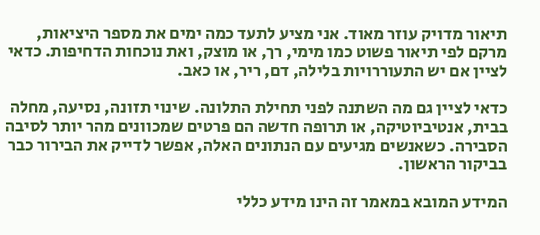תיאור מדויק עוזר מאוד. אני מציע לתעד כמה ימים את מספר היציאות, מרקם לפי תיאור פשוט כמו מימי, רך, או מוצק, ואת נוכחות הדחיפות. כדאי לציין אם יש התעוררויות בלילה, דם, ריר, או כאב.

כדאי לציין גם מה השתנה לפני תחילת התלונה. שינוי תזונה, נסיעה, מחלה בבית, אנטיביוטיקה, או תרופה חדשה הם פרטים שמכוונים מהר יותר לסיבה הסבירה. כשאנשים מגיעים עם הנתונים האלה, אפשר לדייק את הבירור כבר בביקור הראשון.

המידע המובא במאמר זה הינו מידע כללי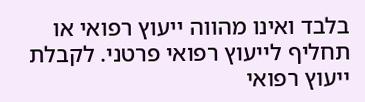בלבד ואינו מהווה ייעוץ רפואי או תחליף לייעוץ רפואי פרטני. לקבלת ייעוץ רפואי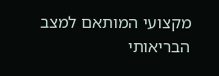מקצועי המותאם למצב הבריאותי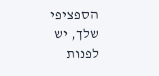הספציפי שלך, יש לפנות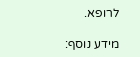לרופא.

מידע נוסף: